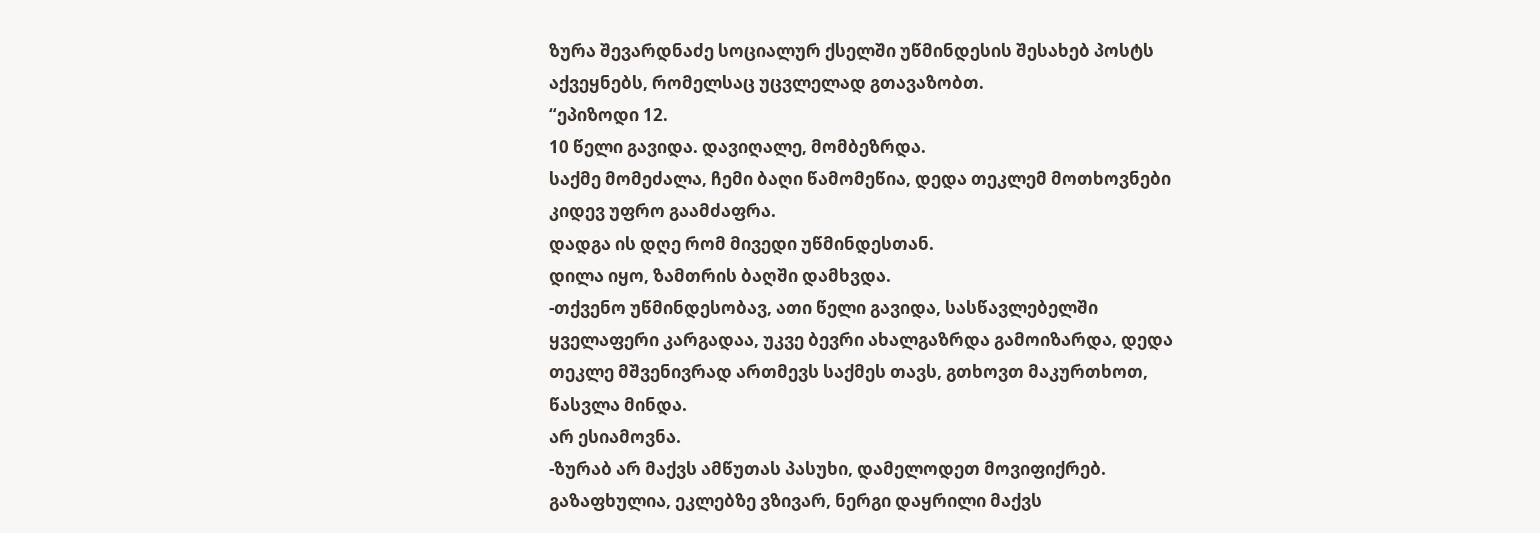ზურა შევარდნაძე სოციალურ ქსელში უწმინდესის შესახებ პოსტს აქვეყნებს, რომელსაც უცვლელად გთავაზობთ.
“ეპიზოდი 12.
10 წელი გავიდა. დავიღალე, მომბეზრდა.
საქმე მომეძალა, ჩემი ბაღი წამომეწია, დედა თეკლემ მოთხოვნები კიდევ უფრო გაამძაფრა.
დადგა ის დღე რომ მივედი უწმინდესთან.
დილა იყო, ზამთრის ბაღში დამხვდა.
-თქვენო უწმინდესობავ, ათი წელი გავიდა, სასწავლებელში ყველაფერი კარგადაა, უკვე ბევრი ახალგაზრდა გამოიზარდა, დედა თეკლე მშვენივრად ართმევს საქმეს თავს, გთხოვთ მაკურთხოთ, წასვლა მინდა.
არ ესიამოვნა.
-ზურაბ არ მაქვს ამწუთას პასუხი, დამელოდეთ მოვიფიქრებ.
გაზაფხულია, ეკლებზე ვზივარ, ნერგი დაყრილი მაქვს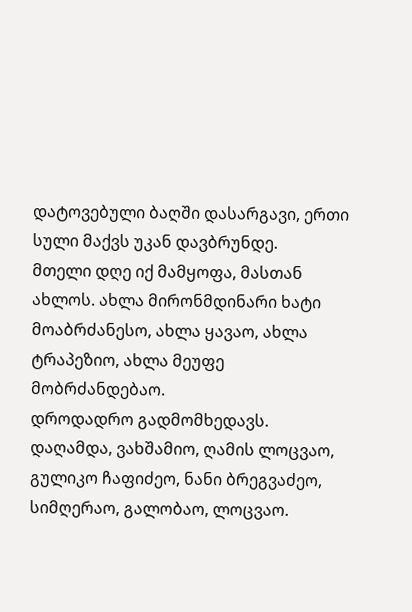დატოვებული ბაღში დასარგავი, ერთი სული მაქვს უკან დავბრუნდე.
მთელი დღე იქ მამყოფა, მასთან ახლოს. ახლა მირონმდინარი ხატი მოაბრძანესო, ახლა ყავაო, ახლა ტრაპეზიო, ახლა მეუფე მობრძანდებაო.
დროდადრო გადმომხედავს.
დაღამდა, ვახშამიო, ღამის ლოცვაო, გულიკო ჩაფიძეო, ნანი ბრეგვაძეო, სიმღერაო, გალობაო, ლოცვაო.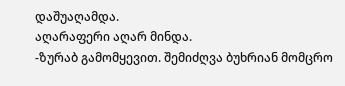დაშუაღამდა.
აღარაფერი აღარ მინდა.
-ზურაბ გამომყევით. შემიძღვა ბუხრიან მომცრო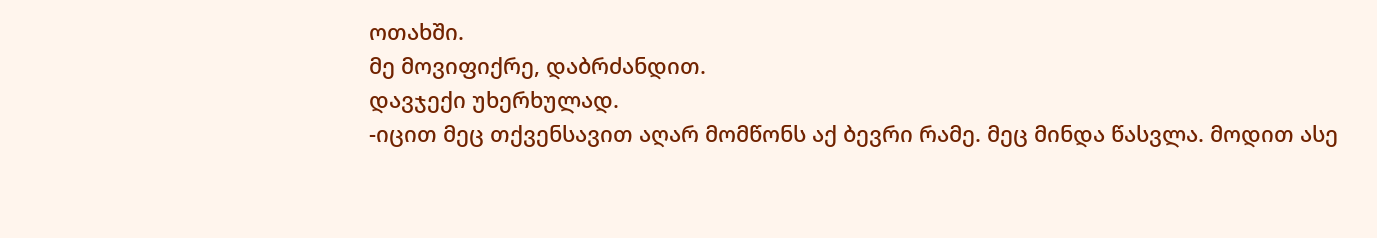ოთახში.
მე მოვიფიქრე, დაბრძანდით.
დავჯექი უხერხულად.
-იცით მეც თქვენსავით აღარ მომწონს აქ ბევრი რამე. მეც მინდა წასვლა. მოდით ასე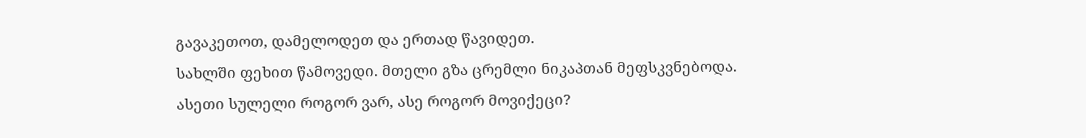გავაკეთოთ, დამელოდეთ და ერთად წავიდეთ.
სახლში ფეხით წამოვედი. მთელი გზა ცრემლი ნიკაპთან მეფსკვნებოდა.
ასეთი სულელი როგორ ვარ, ასე როგორ მოვიქეცი?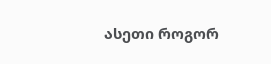ასეთი როგორ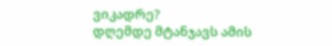ვიკადრე?
დღემდე მტანჯავს ამის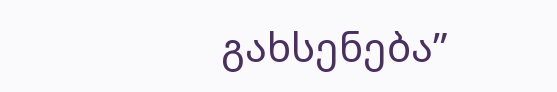გახსენება”